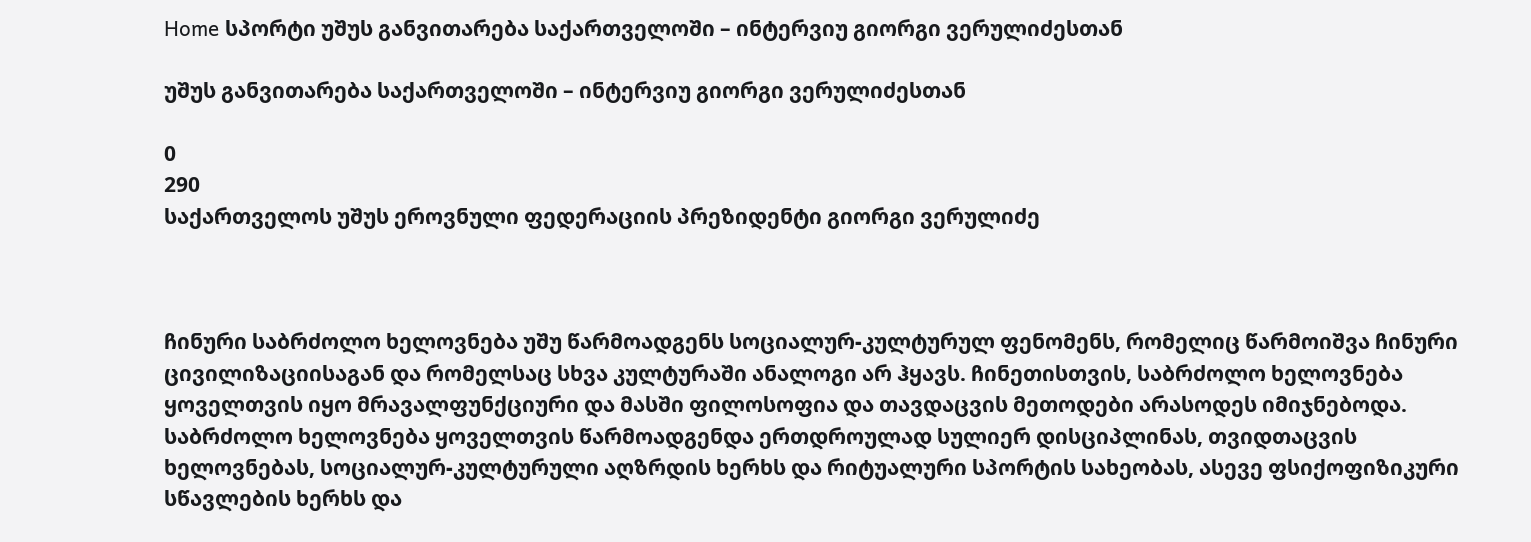Home სპორტი უშუს განვითარება საქართველოში – ინტერვიუ გიორგი ვერულიძესთან

უშუს განვითარება საქართველოში – ინტერვიუ გიორგი ვერულიძესთან

0
290
საქართველოს უშუს ეროვნული ფედერაციის პრეზიდენტი გიორგი ვერულიძე



ჩინური საბრძოლო ხელოვნება უშუ წარმოადგენს სოციალურ-კულტურულ ფენომენს, რომელიც წარმოიშვა ჩინური ცივილიზაციისაგან და რომელსაც სხვა კულტურაში ანალოგი არ ჰყავს. ჩინეთისთვის, საბრძოლო ხელოვნება ყოველთვის იყო მრავალფუნქციური და მასში ფილოსოფია და თავდაცვის მეთოდები არასოდეს იმიჯნებოდა. საბრძოლო ხელოვნება ყოველთვის წარმოადგენდა ერთდროულად სულიერ დისციპლინას, თვიდთაცვის ხელოვნებას, სოციალურ-კულტურული აღზრდის ხერხს და რიტუალური სპორტის სახეობას, ასევე ფსიქოფიზიკური სწავლების ხერხს და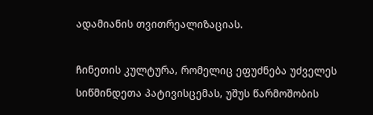ადამიანის თვითრეალიზაციას.

ჩინეთის კულტურა, რომელიც ეფუძნება უძველეს სიწმინდეთა პატივისცემას, უშუს წარმოშობის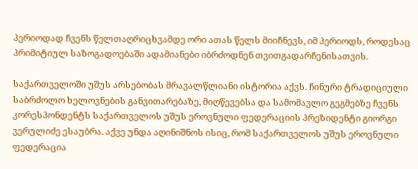პერიოდად ჩვენს წელთაღრიცხვამდე ორი ათას წელს მიიჩნევს, იმ პერიოდს, როდესაც პრიმიტიულ საზოგადოებაში ადამიანები იბრძოდნენ თვითგადარჩენისათვის.

საქართველოში უშუს არსებობას მრავალწლიანი ისტორია აქვს. ჩინური ტრადიციული საბრძოლო ხელოვნების განვითარებაზე, მიღწევებსა და სამომავლო გეგმებზე ჩვენს კორესპონდენტს საქართველოს უშუს ეროვნული ფედერაციის პრეზიდენტი გიორგი ვერულიძე ესაუბრა. აქვე უნდა აღინიშნოს ისიც, რომ საქართველოს უშუს ეროვნული ფედერაცია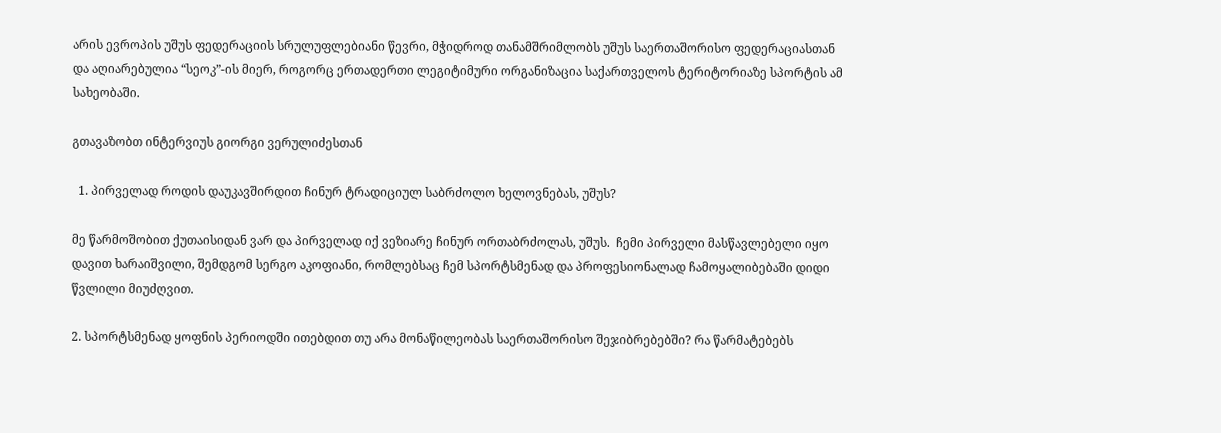არის ევროპის უშუს ფედერაციის სრულუფლებიანი წევრი, მჭიდროდ თანამშრიმლობს უშუს საერთაშორისო ფედერაციასთან და აღიარებულია “სეოკ”-ის მიერ, როგორც ერთადერთი ლეგიტიმური ორგანიზაცია საქართველოს ტერიტორიაზე სპორტის ამ სახეობაში.

გთავაზობთ ინტერვიუს გიორგი ვერულიძესთან

  1. პირველად როდის დაუკავშირდით ჩინურ ტრადიციულ საბრძოლო ხელოვნებას, უშუს?

მე წარმოშობით ქუთაისიდან ვარ და პირველად იქ ვეზიარე ჩინურ ორთაბრძოლას, უშუს.  ჩემი პირველი მასწავლებელი იყო დავით ხარაიშვილი, შემდგომ სერგო აკოფიანი, რომლებსაც ჩემ სპორტსმენად და პროფესიონალად ჩამოყალიბებაში დიდი წვლილი მიუძღვით.

2. სპორტსმენად ყოფნის პერიოდში ითებდით თუ არა მონაწილეობას საერთაშორისო შეჯიბრებებში? რა წარმატებებს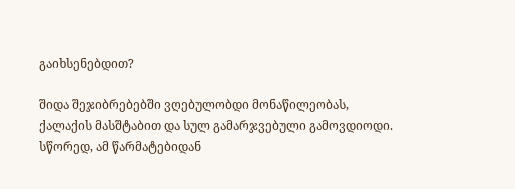გაიხსენებდით?

შიდა შეჯიბრებებში ვღებულობდი მონაწილეობას, ქალაქის მასშტაბით და სულ გამარჯვებული გამოვდიოდი. სწორედ, ამ წარმატებიდან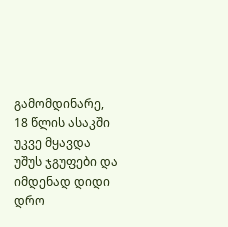გამომდინარე, 18 წლის ასაკში უკვე მყავდა უშუს ჯგუფები და იმდენად დიდი დრო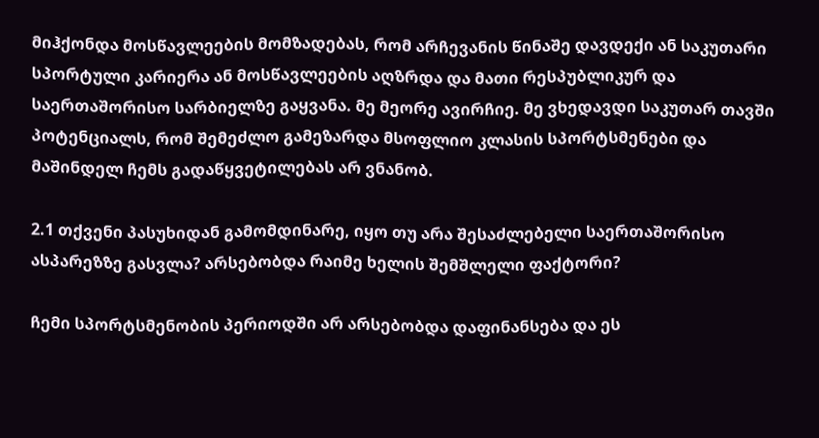მიჰქონდა მოსწავლეების მომზადებას, რომ არჩევანის წინაშე დავდექი ან საკუთარი სპორტული კარიერა ან მოსწავლეების აღზრდა და მათი რესპუბლიკურ და საერთაშორისო სარბიელზე გაყვანა. მე მეორე ავირჩიე. მე ვხედავდი საკუთარ თავში პოტენციალს, რომ შემეძლო გამეზარდა მსოფლიო კლასის სპორტსმენები და მაშინდელ ჩემს გადაწყვეტილებას არ ვნანობ.

2.1 თქვენი პასუხიდან გამომდინარე, იყო თუ არა შესაძლებელი საერთაშორისო ასპარეზზე გასვლა? არსებობდა რაიმე ხელის შემშლელი ფაქტორი?

ჩემი სპორტსმენობის პერიოდში არ არსებობდა დაფინანსება და ეს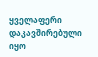ყველაფერი დაკავშირებული იყო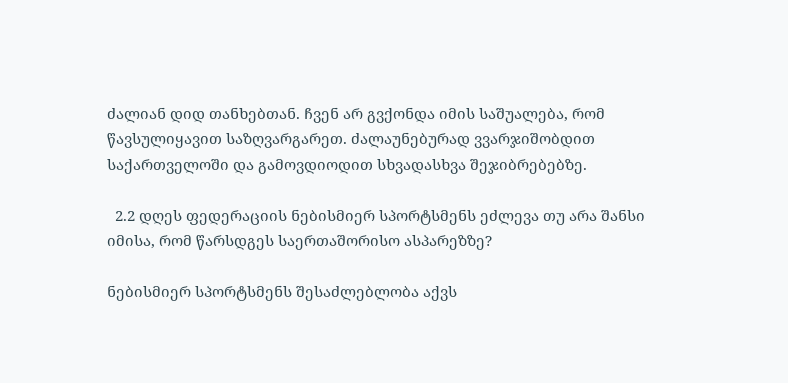ძალიან დიდ თანხებთან. ჩვენ არ გვქონდა იმის საშუალება, რომ წავსულიყავით საზღვარგარეთ. ძალაუნებურად ვვარჯიშობდით საქართველოში და გამოვდიოდით სხვადასხვა შეჯიბრებებზე.

  2.2 დღეს ფედერაციის ნებისმიერ სპორტსმენს ეძლევა თუ არა შანსი იმისა, რომ წარსდგეს საერთაშორისო ასპარეზზე?

ნებისმიერ სპორტსმენს შესაძლებლობა აქვს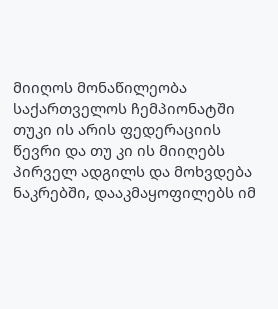მიიღოს მონაწილეობა საქართველოს ჩემპიონატში თუკი ის არის ფედერაციის წევრი და თუ კი ის მიიღებს პირველ ადგილს და მოხვდება ნაკრებში, დააკმაყოფილებს იმ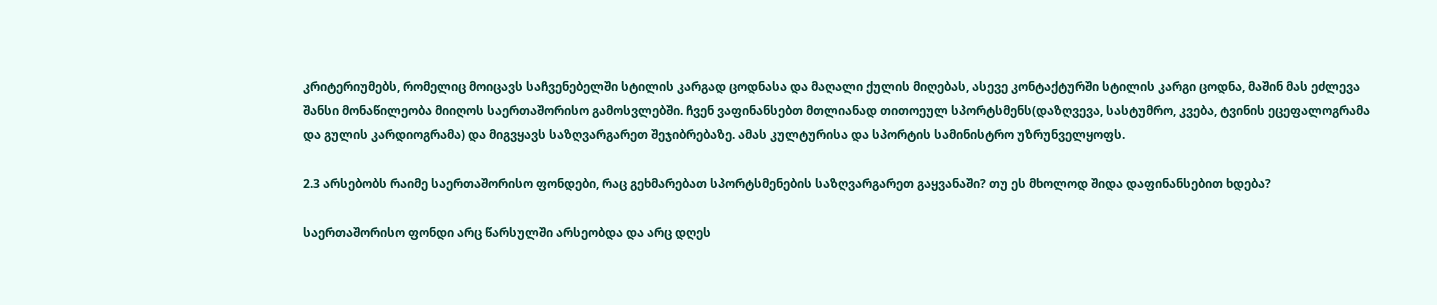კრიტერიუმებს, რომელიც მოიცავს საჩვენებელში სტილის კარგად ცოდნასა და მაღალი ქულის მიღებას, ასევე კონტაქტურში სტილის კარგი ცოდნა, მაშინ მას ეძლევა შანსი მონაწილეობა მიიღოს საერთაშორისო გამოსვლებში. ჩვენ ვაფინანსებთ მთლიანად თითოეულ სპორტსმენს(დაზღვევა, სასტუმრო, კვება, ტვინის ეცეფალოგრამა და გულის კარდიოგრამა) და მიგვყავს საზღვარგარეთ შეჯიბრებაზე. ამას კულტურისა და სპორტის სამინისტრო უზრუნველყოფს.

2.3 არსებობს რაიმე საერთაშორისო ფონდები, რაც გეხმარებათ სპორტსმენების საზღვარგარეთ გაყვანაში? თუ ეს მხოლოდ შიდა დაფინანსებით ხდება?

საერთაშორისო ფონდი არც წარსულში არსეობდა და არც დღეს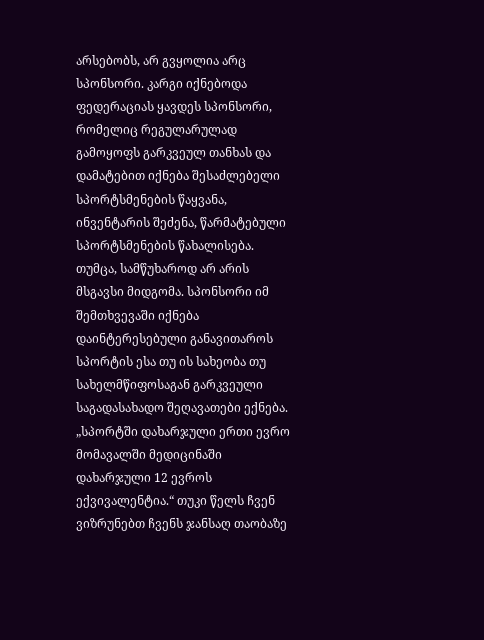არსებობს, არ გვყოლია არც სპონსორი. კარგი იქნებოდა ფედერაციას ყავდეს სპონსორი, რომელიც რეგულარულად გამოყოფს გარკვეულ თანხას და დამატებით იქნება შესაძლებელი სპორტსმენების წაყვანა, ინვენტარის შეძენა, წარმატებული სპორტსმენების წახალისება. თუმცა, სამწუხაროდ არ არის მსგავსი მიდგომა. სპონსორი იმ შემთხვევაში იქნება დაინტერესებული განავითაროს სპორტის ესა თუ ის სახეობა თუ სახელმწიფოსაგან გარკვეული საგადასახადო შეღავათები ექნება. „სპორტში დახარჯული ერთი ევრო მომავალში მედიცინაში დახარჯული 12 ევროს ექვივალენტია.“ თუკი წელს ჩვენ ვიზრუნებთ ჩვენს ჯანსაღ თაობაზე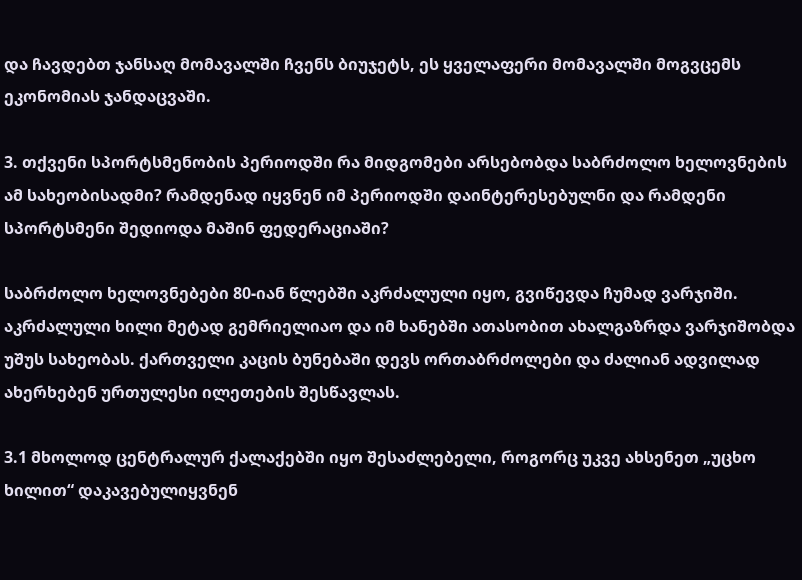და ჩავდებთ ჯანსაღ მომავალში ჩვენს ბიუჯეტს, ეს ყველაფერი მომავალში მოგვცემს ეკონომიას ჯანდაცვაში.

3. თქვენი სპორტსმენობის პერიოდში რა მიდგომები არსებობდა საბრძოლო ხელოვნების ამ სახეობისადმი? რამდენად იყვნენ იმ პერიოდში დაინტერესებულნი და რამდენი სპორტსმენი შედიოდა მაშინ ფედერაციაში?

საბრძოლო ხელოვნებები 80-იან წლებში აკრძალული იყო, გვიწევდა ჩუმად ვარჯიში. აკრძალული ხილი მეტად გემრიელიაო და იმ ხანებში ათასობით ახალგაზრდა ვარჯიშობდა უშუს სახეობას. ქართველი კაცის ბუნებაში დევს ორთაბრძოლები და ძალიან ადვილად ახერხებენ ურთულესი ილეთების შესწავლას.

3.1 მხოლოდ ცენტრალურ ქალაქებში იყო შესაძლებელი, როგორც უკვე ახსენეთ „უცხო ხილით“ დაკავებულიყვნენ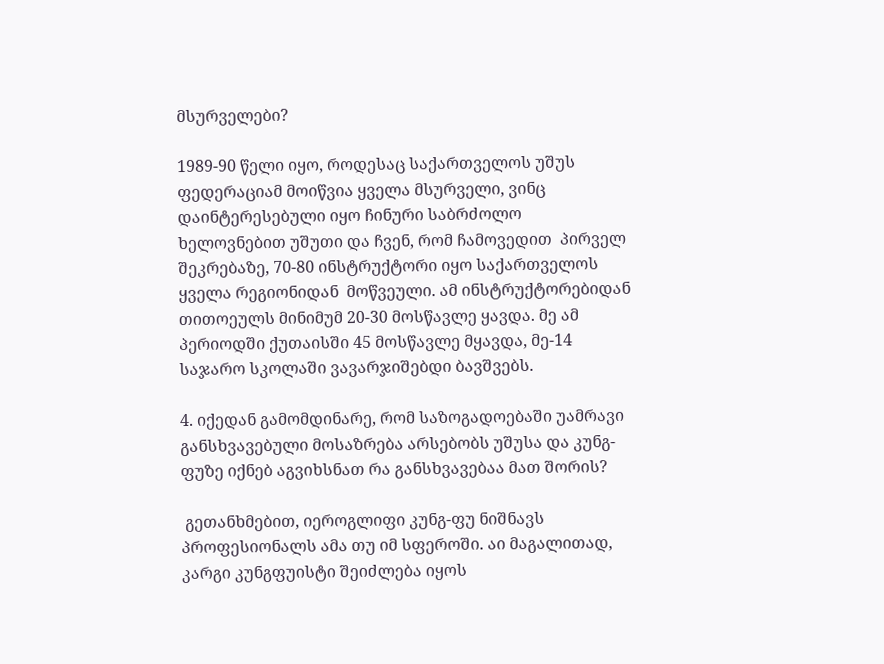მსურველები?

1989-90 წელი იყო, როდესაც საქართველოს უშუს ფედერაციამ მოიწვია ყველა მსურველი, ვინც დაინტერესებული იყო ჩინური საბრძოლო ხელოვნებით უშუთი და ჩვენ, რომ ჩამოვედით  პირველ შეკრებაზე, 70-80 ინსტრუქტორი იყო საქართველოს ყველა რეგიონიდან  მოწვეული. ამ ინსტრუქტორებიდან თითოეულს მინიმუმ 20-30 მოსწავლე ყავდა. მე ამ პერიოდში ქუთაისში 45 მოსწავლე მყავდა, მე-14 საჯარო სკოლაში ვავარჯიშებდი ბავშვებს.

4. იქედან გამომდინარე, რომ საზოგადოებაში უამრავი განსხვავებული მოსაზრება არსებობს უშუსა და კუნგ-ფუზე იქნებ აგვიხსნათ რა განსხვავებაა მათ შორის?

 გეთანხმებით, იეროგლიფი კუნგ-ფუ ნიშნავს პროფესიონალს ამა თუ იმ სფეროში. აი მაგალითად, კარგი კუნგფუისტი შეიძლება იყოს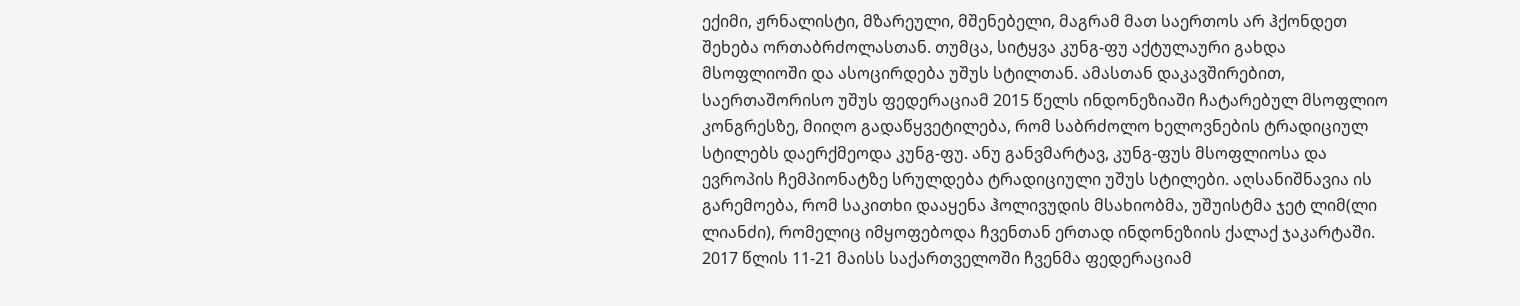ექიმი, ჟრნალისტი, მზარეული, მშენებელი, მაგრამ მათ საერთოს არ ჰქონდეთ შეხება ორთაბრძოლასთან. თუმცა, სიტყვა კუნგ-ფუ აქტულაური გახდა მსოფლიოში და ასოცირდება უშუს სტილთან. ამასთან დაკავშირებით, საერთაშორისო უშუს ფედერაციამ 2015 წელს ინდონეზიაში ჩატარებულ მსოფლიო კონგრესზე, მიიღო გადაწყვეტილება, რომ საბრძოლო ხელოვნების ტრადიციულ სტილებს დაერქმეოდა კუნგ-ფუ. ანუ განვმარტავ, კუნგ-ფუს მსოფლიოსა და ევროპის ჩემპიონატზე სრულდება ტრადიციული უშუს სტილები. აღსანიშნავია ის გარემოება, რომ საკითხი დააყენა ჰოლივუდის მსახიობმა, უშუისტმა ჯეტ ლიმ(ლი ლიანძი), რომელიც იმყოფებოდა ჩვენთან ერთად ინდონეზიის ქალაქ ჯაკარტაში. 2017 წლის 11-21 მაისს საქართველოში ჩვენმა ფედერაციამ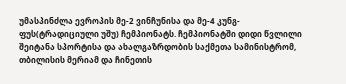უმასპინძლა ევროპის მე-2 ვინჩუნისა და მე-4 კუნგ-ფუს(ტრადიციული უშუ) ჩემპიონატს. ჩემპიონატში დიდი წვლილი შეიტანა სპორტისა და ახალგაზრდობის საქმეთა სამინისტრომ, თბილისის მერიამ და ჩინეთის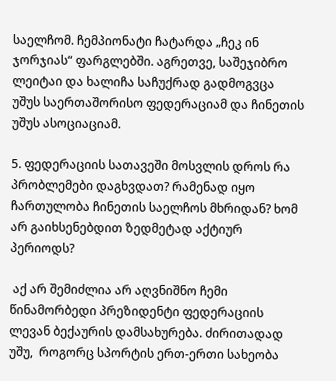საელჩომ. ჩემპიონატი ჩატარდა „ჩეკ ინ ჯორჯიას“ ფარგლებში. აგრეთვე, საშეჯიბრო ლეიტაი და ხალიჩა საჩუქრად გადმოგვცა უშუს საერთაშორისო ფედერაციამ და ჩინეთის უშუს ასოციაციამ.

5. ფედერაციის სათავეში მოსვლის დროს რა პრობლემები დაგხვდათ? რამენად იყო ჩართულობა ჩინეთის საელჩოს მხრიდან? ხომ არ გაიხსენებდით ზედმეტად აქტიურ პერიოდს?

 აქ არ შემიძლია არ აღვნიშნო ჩემი წინამორბედი პრეზიდენტი ფედერაციის ლევან ბექაურის დამსახურება. ძირითადად უშუ,  როგორც სპორტის ერთ-ერთი სახეობა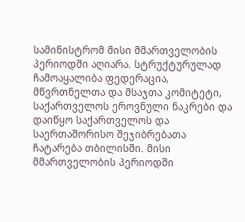სამინისტრომ მისი მმართველობის პერიოდში აღიარა. სტრუქტურულად ჩამოაყალიბა ფედერაცია, მწვრთნელთა და მსაჯთა კომიტეტი, საქართველოს ეროვნული ნაკრები და დაიწყო საქართველოს და საერთაშორისო შეჯიბრებათა ჩატარება თბილისში. მისი მმართველობის პერიოდში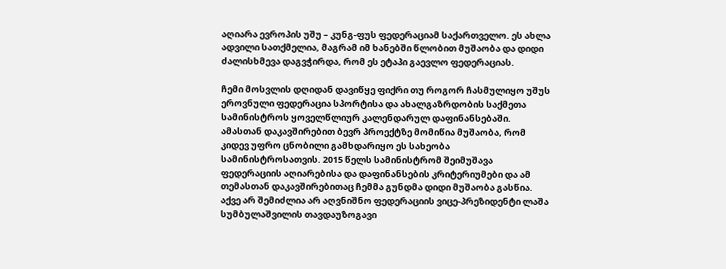აღიარა ევროპის უშუ – კუნგ-ფუს ფედერაციამ საქართველო. ეს ახლა ადვილი სათქმელია, მაგრამ იმ ხანებში წლობით მუშაობა და დიდი ძალისხმევა დაგვჭირდა, რომ ეს ეტაპი გაევლო ფედერაციას.

ჩემი მოსვლის დღიდან დავიწყე ფიქრი თუ როგორ ჩასმულიყო უშუს ეროვნული ფედერაცია სპორტისა და ახალგაზრდობის საქმეთა სამინისტროს ყოველწლიურ კალენდარულ დაფინანსებაში. ამასთან დაკავშირებით ბევრ პროექტზე მომიწია მუშაობა, რომ კიდევ უფრო ცნობილი გამხდარიყო ეს სახეობა სამინისტროსათვის. 2015 წელს სამინისტრომ შეიმუშავა ფედერაციის აღიარებისა და დაფინანსების კრიტერიუმები და ამ თემასთან დაკავშირებითაც ჩემმა გუნდმა დიდი მუშაობა გასწია. აქვე არ შემიძლია არ აღვნიშნო ფედერაციის ვიცე-პრეზიდენტი ლაშა სუმბულაშვილის თავდაუზოგავი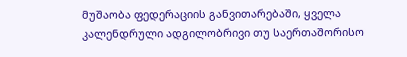მუშაობა ფედერაციის განვითარებაში, ყველა კალენდრული ადგილობრივი თუ საერთაშორისო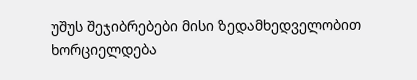უშუს შეჯიბრებები მისი ზედამხედველობით ხორციელდება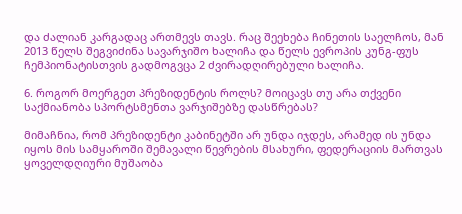და ძალიან კარგადაც ართმევს თავს. რაც შეეხება ჩინეთის საელჩოს, მან 2013 წელს შეგვიძინა სავარჯიშო ხალიჩა და წელს ევროპის კუნგ-ფუს ჩემპიონატისთვის გადმოგვცა 2 ძვირადღირებული ხალიჩა.

6. როგორ მოერგეთ პრეზიდენტის როლს? მოიცავს თუ არა თქვენი საქმიანობა სპორტსმენთა ვარჯიშებზე დასწრებას?

მიმაჩნია, რომ პრეზიდენტი კაბინეტში არ უნდა იჯდეს, არამედ ის უნდა იყოს მის სამყაროში შემავალი წევრების მსახური, ფედერაციის მართვას ყოველდღიური მუშაობა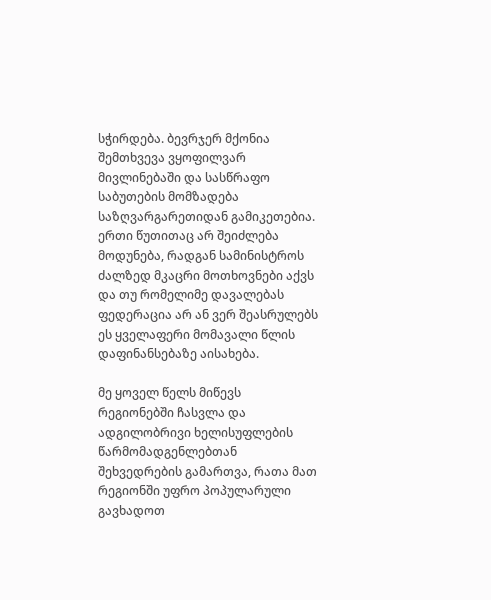სჭირდება. ბევრჯერ მქონია შემთხვევა ვყოფილვარ მივლინებაში და სასწრაფო საბუთების მომზადება საზღვარგარეთიდან გამიკეთებია. ერთი წუთითაც არ შეიძლება მოდუნება, რადგან სამინისტროს ძალზედ მკაცრი მოთხოვნები აქვს და თუ რომელიმე დავალებას ფედერაცია არ ან ვერ შეასრულებს ეს ყველაფერი მომავალი წლის დაფინანსებაზე აისახება.

მე ყოველ წელს მიწევს რეგიონებში ჩასვლა და ადგილობრივი ხელისუფლების წარმომადგენლებთან შეხვედრების გამართვა, რათა მათ რეგიონში უფრო პოპულარული გავხადოთ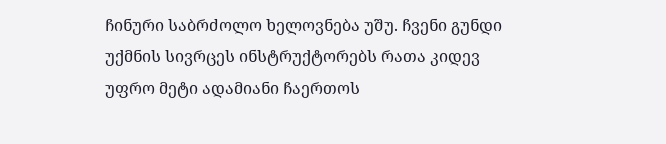ჩინური საბრძოლო ხელოვნება უშუ. ჩვენი გუნდი უქმნის სივრცეს ინსტრუქტორებს რათა კიდევ უფრო მეტი ადამიანი ჩაერთოს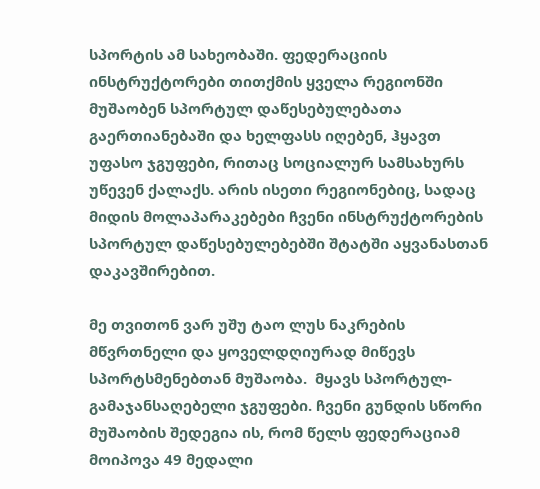სპორტის ამ სახეობაში. ფედერაციის ინსტრუქტორები თითქმის ყველა რეგიონში მუშაობენ სპორტულ დაწესებულებათა გაერთიანებაში და ხელფასს იღებენ, ჰყავთ უფასო ჯგუფები, რითაც სოციალურ სამსახურს უწევენ ქალაქს. არის ისეთი რეგიონებიც, სადაც მიდის მოლაპარაკებები ჩვენი ინსტრუქტორების სპორტულ დაწესებულებებში შტატში აყვანასთან დაკავშირებით.

მე თვითონ ვარ უშუ ტაო ლუს ნაკრების მწვრთნელი და ყოველდღიურად მიწევს სპორტსმენებთან მუშაობა.  მყავს სპორტულ-გამაჯანსაღებელი ჯგუფები. ჩვენი გუნდის სწორი მუშაობის შედეგია ის, რომ წელს ფედერაციამ მოიპოვა 49 მედალი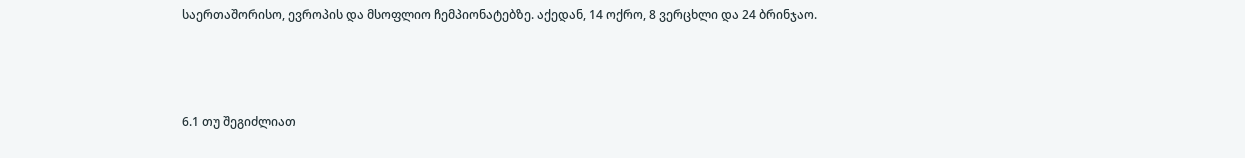საერთაშორისო, ევროპის და მსოფლიო ჩემპიონატებზე. აქედან, 14 ოქრო, 8 ვერცხლი და 24 ბრინჯაო.



6.1 თუ შეგიძლიათ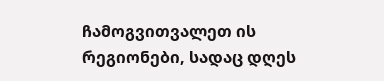ჩამოგვითვალეთ ის რეგიონები, სადაც დღეს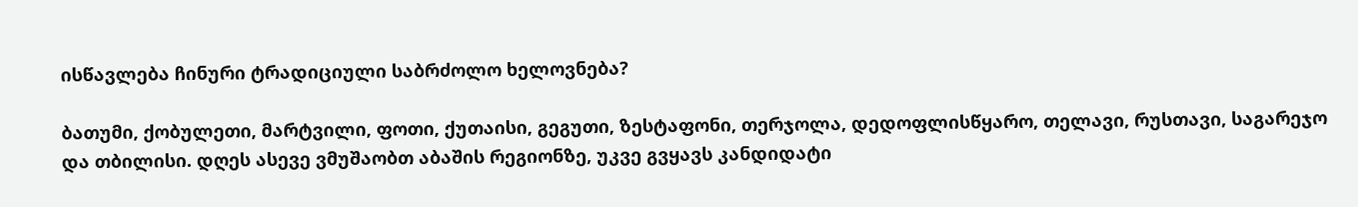ისწავლება ჩინური ტრადიციული საბრძოლო ხელოვნება?

ბათუმი, ქობულეთი, მარტვილი, ფოთი, ქუთაისი, გეგუთი, ზესტაფონი, თერჯოლა, დედოფლისწყარო, თელავი, რუსთავი, საგარეჯო და თბილისი. დღეს ასევე ვმუშაობთ აბაშის რეგიონზე, უკვე გვყავს კანდიდატი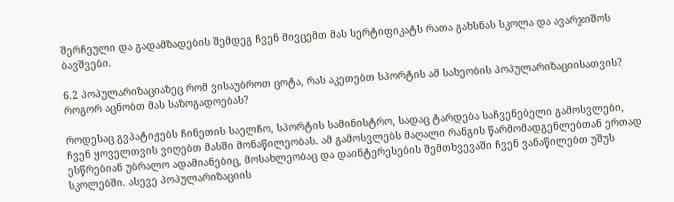შერჩეული და გადამზადების შემდეგ ჩვენ მივცემთ მას სერტიფიკატს რათა გახსნას სკოლა და ავარჯიშოს ბავშვები.

6.2 პოპულარიზაციაზეც რომ ვისაუბროთ ცოტა, რას აკეთებთ სპორტის ამ სახეობის პოპულარიზაციისათვის? როგორ აცნობთ მას საზოგადოებას?

როდესაც გვპატიჟებს ჩინეთის საელჩო, სპორტის სამინისტრო, სადაც ტარდება საჩვენებელი გამოსვლები, ჩვენ ყოველთვის ვიღებთ მასში მონაწილეობას. ამ გამოსვლებს მაღალი რანგის წარმომადგენლებთან ერთად ესწრებიან უბრალო ადამიანებიც, მოსახლეობაც და დაინტერესების შემთხვევაში ჩვენ ვანაწილებთ უშუს სკოლებში. ასევე პოპულარიზაციის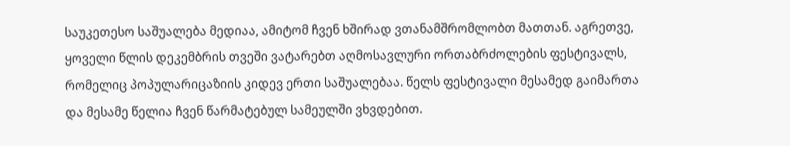საუკეთესო საშუალება მედიაა, ამიტომ ჩვენ ხშირად ვთანამშრომლობთ მათთან. აგრეთვე, ყოველი წლის დეკემბრის თვეში ვატარებთ აღმოსავლური ორთაბრძოლების ფესტივალს, რომელიც პოპულარიცაზიის კიდევ ერთი საშუალებაა. წელს ფესტივალი მესამედ გაიმართა და მესამე წელია ჩვენ წარმატებულ სამეულში ვხვდებით.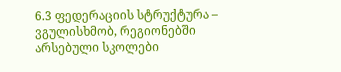6.3 ფედერაციის სტრუქტურა – ვგულისხმობ, რეგიონებში არსებული სკოლები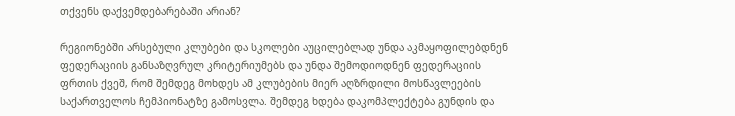თქვენს დაქვემდებარებაში არიან?

რეგიონებში არსებული კლუბები და სკოლები აუცილებლად უნდა აკმაყოფილებდნენ ფედერაციის განსაზღვრულ კრიტერიუმებს და უნდა შემოდიოდნენ ფედერაციის ფრთის ქვეშ, რომ შემდეგ მოხდეს ამ კლუბების მიერ აღზრდილი მოსწავლეების საქართველოს ჩემპიონატზე გამოსვლა. შემდეგ ხდება დაკომპლექტება გუნდის და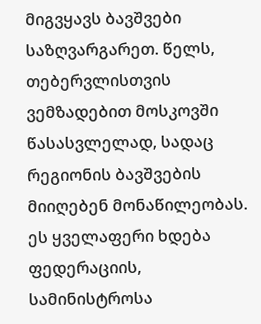მიგვყავს ბავშვები საზღვარგარეთ. წელს, თებერვლისთვის ვემზადებით მოსკოვში წასასვლელად, სადაც რეგიონის ბავშვების მიიღებენ მონაწილეობას. ეს ყველაფერი ხდება ფედერაციის, სამინისტროსა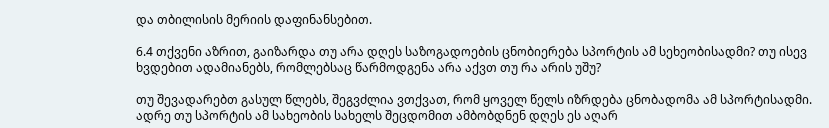და თბილისის მერიის დაფინანსებით.

6.4 თქვენი აზრით, გაიზარდა თუ არა დღეს საზოგადოების ცნობიერება სპორტის ამ სეხეობისადმი? თუ ისევ ხვდებით ადამიანებს, რომლებსაც წარმოდგენა არა აქვთ თუ რა არის უშუ?

თუ შევადარებთ გასულ წლებს, შეგვძლია ვთქვათ, რომ ყოველ წელს იზრდება ცნობადომა ამ სპორტისადმი. ადრე თუ სპორტის ამ სახეობის სახელს შეცდომით ამბობდნენ დღეს ეს აღარ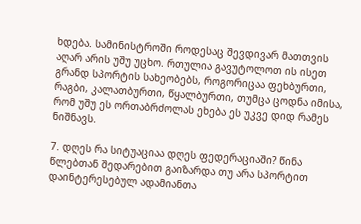ხდება. სამინისტროში როდესაც შევდივარ მათთვის აღარ არის უშუ უცხო. რთულია გავუტოლოთ ის ისეთ გრანდ სპორტის სახეობებს, როგორიცაა ფეხბურთი, რაგბი, კალათბურთი, წყალბურთი, თუმცა ცოდნა იმისა, რომ უშუ ეს ორთაბრძოლას ეხება ეს უკვე დიდ რამეს ნიშნავს.

7. დღეს რა სიტუაციაა დღეს ფედერაციაში? წინა წლებთან შედარებით გაიზარდა თუ არა სპორტით დაინტერესებულ ადამიანთა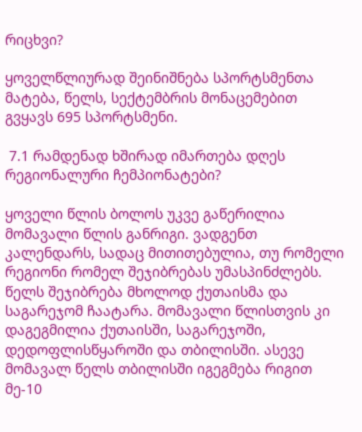რიცხვი?

ყოველწლიურად შეინიშნება სპორტსმენთა მატება, წელს, სექტემბრის მონაცემებით გვყავს 695 სპორტსმენი.

 7.1 რამდენად ხშირად იმართება დღეს რეგიონალური ჩემპიონატები?

ყოველი წლის ბოლოს უკვე გაწერილია მომავალი წლის განრიგი. ვადგენთ კალენდარს, სადაც მითითებულია, თუ რომელი რეგიონი რომელ შეჯიბრებას უმასპინძლებს. წელს შეჯიბრება მხოლოდ ქუთაისმა და საგარეჯომ ჩაატარა. მომავალი წლისთვის კი დაგეგმილია ქუთაისში, საგარეჯოში, დედოფლისწყაროში და თბილისში. ასევე მომავალ წელს თბილისში იგეგმება რიგით მე-10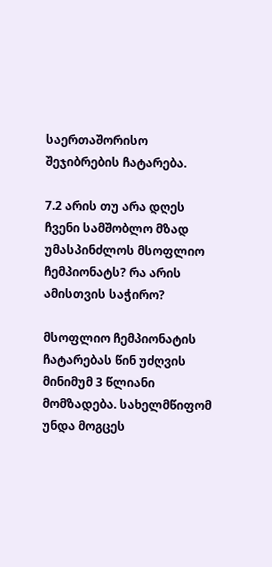საერთაშორისო შეჯიბრების ჩატარება.

7.2 არის თუ არა დღეს ჩვენი სამშობლო მზად უმასპინძლოს მსოფლიო ჩემპიონატს? რა არის ამისთვის საჭირო?

მსოფლიო ჩემპიონატის ჩატარებას წინ უძღვის მინიმუმ 3 წლიანი მომზადება. სახელმწიფომ უნდა მოგცეს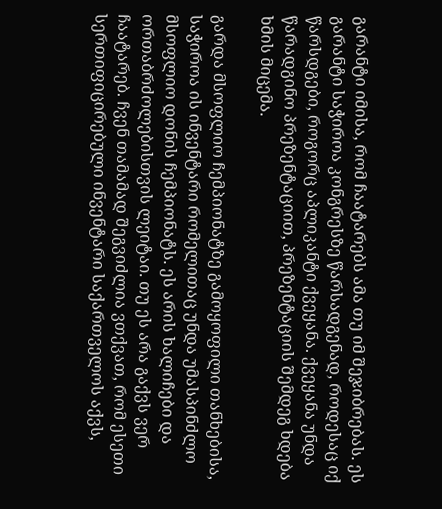გარანტი იმისა, რომ ჩაატარებს ამა თუ იმ შეჯიბრებას. ეს გარანტი საჭიროა კონგრესზე წარსადგენად, როდესაც იქ წარსდგები, როგორც აპლიკანტი ქვეყანა. ქვეყანა უნდა წარადგინო პრეზენტაციით, პრეზენტაციის შემდეგ ხდება ხმის მიცემა.

გარდა მსოფლიო ჩემპიონატზე გამოყოფილი თანხებისა, საჭიროა ის ინვენტარი რომელითაც უნდა უმასპინძლო მსოფლიო დონის ჩემპიონატს. ეს არის ხალიჩები და ორთაბრძოლებისთვის ლეიტაი. თუ ეს არა გაქვს ვერ ჩაატარებ. ჩვენ თამამად შეგვიძლია ვთქვათ, რომ ესეთი სერთიფიცირებული ინვენტარი საქართველოს აქვს,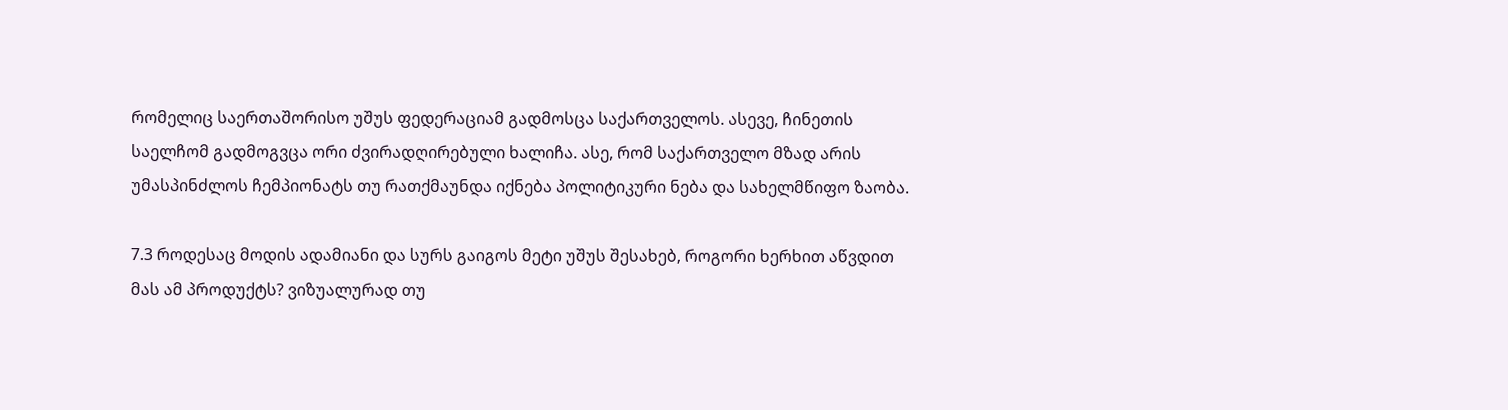რომელიც საერთაშორისო უშუს ფედერაციამ გადმოსცა საქართველოს. ასევე, ჩინეთის საელჩომ გადმოგვცა ორი ძვირადღირებული ხალიჩა. ასე, რომ საქართველო მზად არის უმასპინძლოს ჩემპიონატს თუ რათქმაუნდა იქნება პოლიტიკური ნება და სახელმწიფო ზაობა.

7.3 როდესაც მოდის ადამიანი და სურს გაიგოს მეტი უშუს შესახებ, როგორი ხერხით აწვდით მას ამ პროდუქტს? ვიზუალურად თუ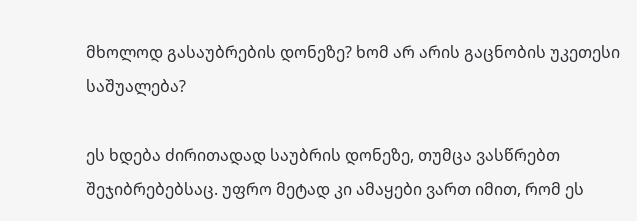მხოლოდ გასაუბრების დონეზე? ხომ არ არის გაცნობის უკეთესი საშუალება?

ეს ხდება ძირითადად საუბრის დონეზე, თუმცა ვასწრებთ შეჯიბრებებსაც. უფრო მეტად კი ამაყები ვართ იმით, რომ ეს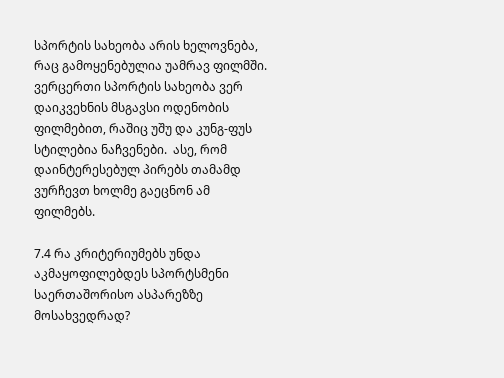სპორტის სახეობა არის ხელოვნება, რაც გამოყენებულია უამრავ ფილმში. ვერცერთი სპორტის სახეობა ვერ დაიკვეხნის მსგავსი ოდენობის ფილმებით, რაშიც უშუ და კუნგ-ფუს სტილებია ნაჩვენები.  ასე, რომ დაინტერესებულ პირებს თამამდ ვურჩევთ ხოლმე გაეცნონ ამ ფილმებს.

7.4 რა კრიტერიუმებს უნდა აკმაყოფილებდეს სპორტსმენი საერთაშორისო ასპარეზზე მოსახვედრად?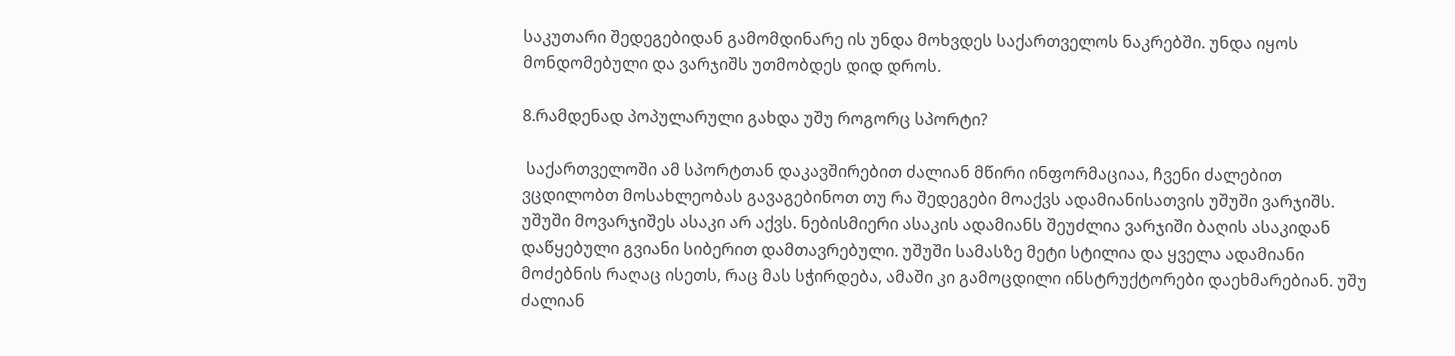საკუთარი შედეგებიდან გამომდინარე ის უნდა მოხვდეს საქართველოს ნაკრებში. უნდა იყოს მონდომებული და ვარჯიშს უთმობდეს დიდ დროს.

8.რამდენად პოპულარული გახდა უშუ როგორც სპორტი?

 საქართველოში ამ სპორტთან დაკავშირებით ძალიან მწირი ინფორმაციაა, ჩვენი ძალებით ვცდილობთ მოსახლეობას გავაგებინოთ თუ რა შედეგები მოაქვს ადამიანისათვის უშუში ვარჯიშს. უშუში მოვარჯიშეს ასაკი არ აქვს. ნებისმიერი ასაკის ადამიანს შეუძლია ვარჯიში ბაღის ასაკიდან დაწყებული გვიანი სიბერით დამთავრებული. უშუში სამასზე მეტი სტილია და ყველა ადამიანი მოძებნის რაღაც ისეთს, რაც მას სჭირდება, ამაში კი გამოცდილი ინსტრუქტორები დაეხმარებიან. უშუ ძალიან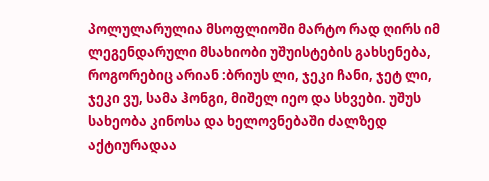პოლულარულია მსოფლიოში მარტო რად ღირს იმ ლეგენდარული მსახიობი უშუისტების გახსენება, როგორებიც არიან :ბრიუს ლი, ჯეკი ჩანი, ჯეტ ლი, ჯეკი ვუ, სამა ჰონგი, მიშელ იეო და სხვები. უშუს სახეობა კინოსა და ხელოვნებაში ძალზედ აქტიურადაა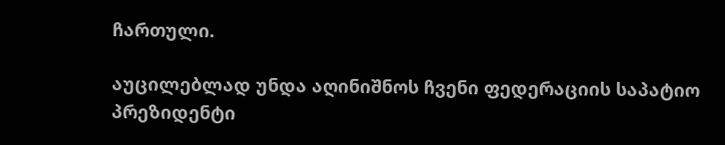ჩართული.

აუცილებლად უნდა აღინიშნოს ჩვენი ფედერაციის საპატიო პრეზიდენტი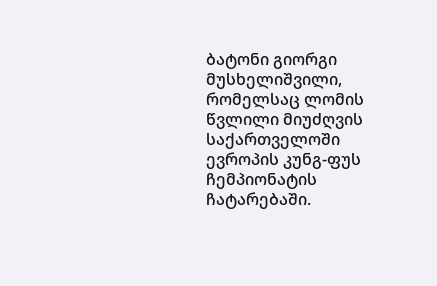ბატონი გიორგი მუსხელიშვილი, რომელსაც ლომის წვლილი მიუძღვის საქართველოში ევროპის კუნგ-ფუს ჩემპიონატის ჩატარებაში.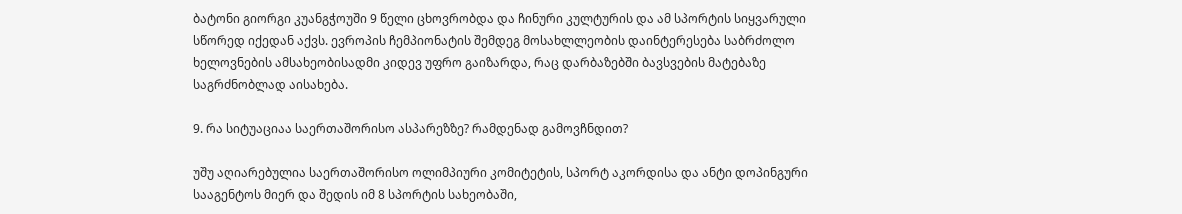ბატონი გიორგი კუანგჭოუში 9 წელი ცხოვრობდა და ჩინური კულტურის და ამ სპორტის სიყვარული სწორედ იქედან აქვს. ევროპის ჩემპიონატის შემდეგ მოსახლლეობის დაინტერესება საბრძოლო ხელოვნების ამსახეობისადმი კიდევ უფრო გაიზარდა, რაც დარბაზებში ბავსვების მატებაზე საგრძნობლად აისახება.

9. რა სიტუაციაა საერთაშორისო ასპარეზზე? რამდენად გამოვჩნდით?

უშუ აღიარებულია საერთაშორისო ოლიმპიური კომიტეტის, სპორტ აკორდისა და ანტი დოპინგური სააგენტოს მიერ და შედის იმ 8 სპორტის სახეობაში,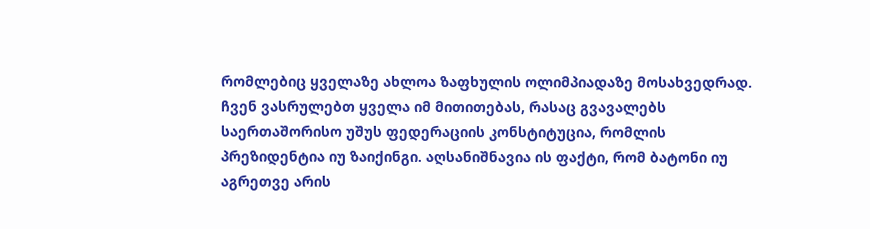რომლებიც ყველაზე ახლოა ზაფხულის ოლიმპიადაზე მოსახვედრად. ჩვენ ვასრულებთ ყველა იმ მითითებას, რასაც გვავალებს საერთაშორისო უშუს ფედერაციის კონსტიტუცია, რომლის პრეზიდენტია იუ ზაიქინგი. აღსანიშნავია ის ფაქტი, რომ ბატონი იუ აგრეთვე არის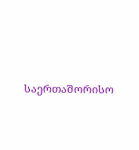საერთაშორისო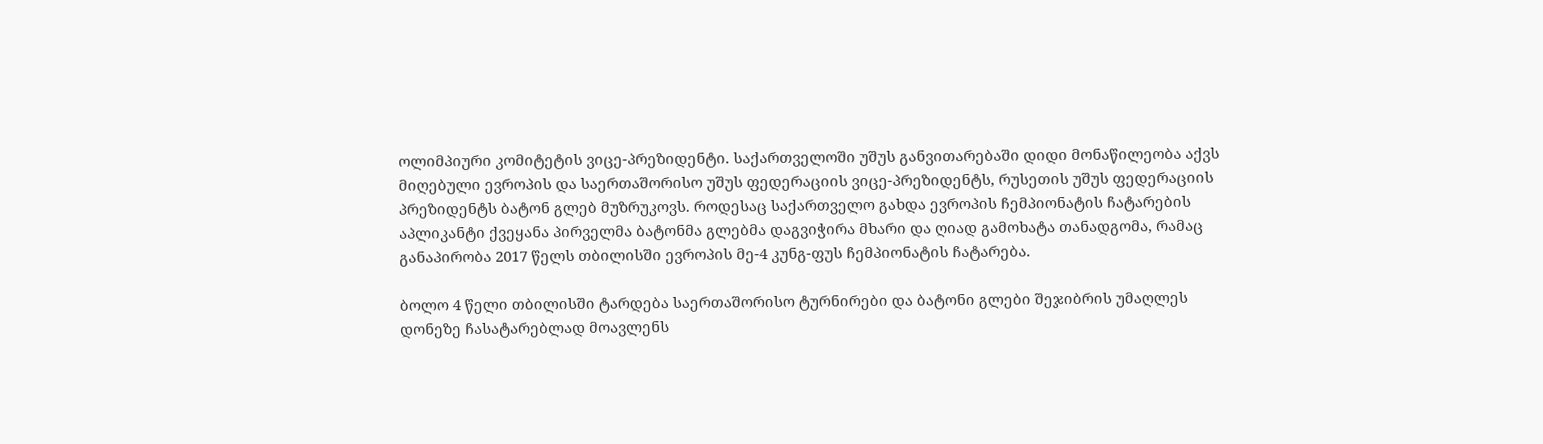ოლიმპიური კომიტეტის ვიცე-პრეზიდენტი. საქართველოში უშუს განვითარებაში დიდი მონაწილეობა აქვს მიღებული ევროპის და საერთაშორისო უშუს ფედერაციის ვიცე-პრეზიდენტს, რუსეთის უშუს ფედერაციის პრეზიდენტს ბატონ გლებ მუზრუკოვს. როდესაც საქართველო გახდა ევროპის ჩემპიონატის ჩატარების აპლიკანტი ქვეყანა პირველმა ბატონმა გლებმა დაგვიჭირა მხარი და ღიად გამოხატა თანადგომა, რამაც განაპირობა 2017 წელს თბილისში ევროპის მე-4 კუნგ-ფუს ჩემპიონატის ჩატარება.

ბოლო 4 წელი თბილისში ტარდება საერთაშორისო ტურნირები და ბატონი გლები შეჯიბრის უმაღლეს დონეზე ჩასატარებლად მოავლენს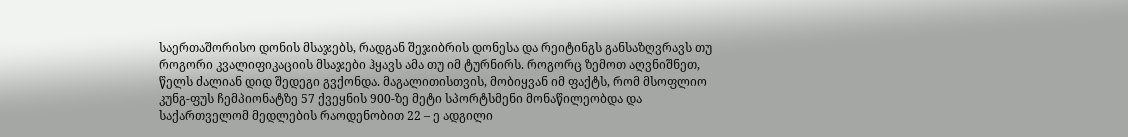საერთაშორისო დონის მსაჯებს, რადგან შეჯიბრის დონესა და რეიტინგს განსაზღვრავს თუ როგორი კვალიფიკაციის მსაჯები ჰყავს ამა თუ იმ ტურნირს. როგორც ზემოთ აღვნიშნეთ, წელს ძალიან დიდ შედეგი გვქონდა. მაგალითისთვის, მობიყვან იმ ფაქტს, რომ მსოფლიო კუნგ-ფუს ჩემპიონატზე 57 ქვეყნის 900-ზე მეტი სპორტსმენი მონაწილეობდა და საქართველომ მედლების რაოდენობით 22 – ე ადგილი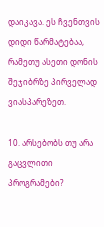დაიკავა. ეს ჩვენთვის დიდი წარმატებაა, რამეთუ ასეთი დონის შეჯიბრზე პირველად ვიასპარეზეთ.

10. არსებობს თუ არა გაცვლითი პროგრამები?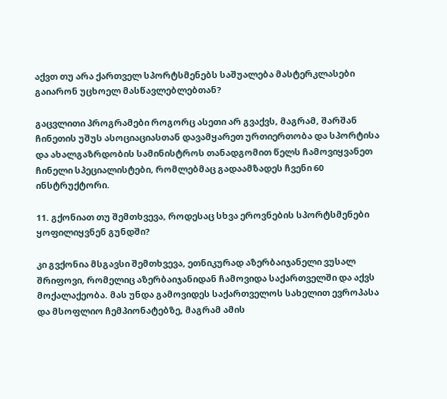აქვთ თუ არა ქართველ სპორტსმენებს საშუალება მასტერკლასები გაიარონ უცხოელ მასწავლებლებთან?

გაცვლითი პროგრამები როგორც ასეთი არ გვაქვს, მაგრამ, შარშან ჩინეთის უშუს ასოციაციასთან დავამყარეთ ურთიერთობა და სპორტისა და ახალგაზრდობის სამინისტროს თანადგომით წელს ჩამოვიყვანეთ ჩინელი სპეციალისტები, რომლებმაც გადაამზადეს ჩვენი 60 ინსტრუქტორი.

11. გქონიათ თუ შემთხვევა, როდესაც სხვა ეროვნების სპორტსმენები ყოფილიყვნენ გუნდში?

კი გვქონია მსგავსი შემთხვევა, ეთნიკურად აზერბაიჯანელი ვუსალ შრიფოვი, რომელიც აზერბაიჯანიდან ჩამოვიდა საქართველში და აქვს მოქალაქეობა. მას უნდა გამოვიდეს საქართველოს სახელით ევროპასა და მსოფლიო ჩემპიონატებზე, მაგრამ ამის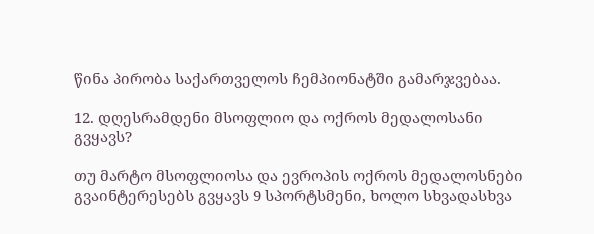წინა პირობა საქართველოს ჩემპიონატში გამარჯვებაა.

12. დღესრამდენი მსოფლიო და ოქროს მედალოსანი გვყავს?

თუ მარტო მსოფლიოსა და ევროპის ოქროს მედალოსნები გვაინტერესებს გვყავს 9 სპორტსმენი, ხოლო სხვადასხვა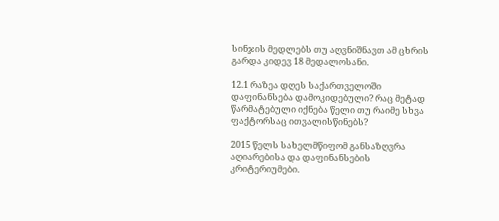სინჯის მედლებს თუ აღვნიშნავთ ამ ცხრის გარდა კიდევ 18 მედალოსანი.

12.1 რაზეა დღეს საქართველოში დაფინანსება დამოკიდებული? რაც მეტად წარმატებული იქნება წელი თუ რაიმე სხვა ფაქტორსაც ითვალისწინებს?

2015 წელს სახელმწიფომ განსაზღვრა აღიარებისა და დაფინანსების კრიტერიუმები.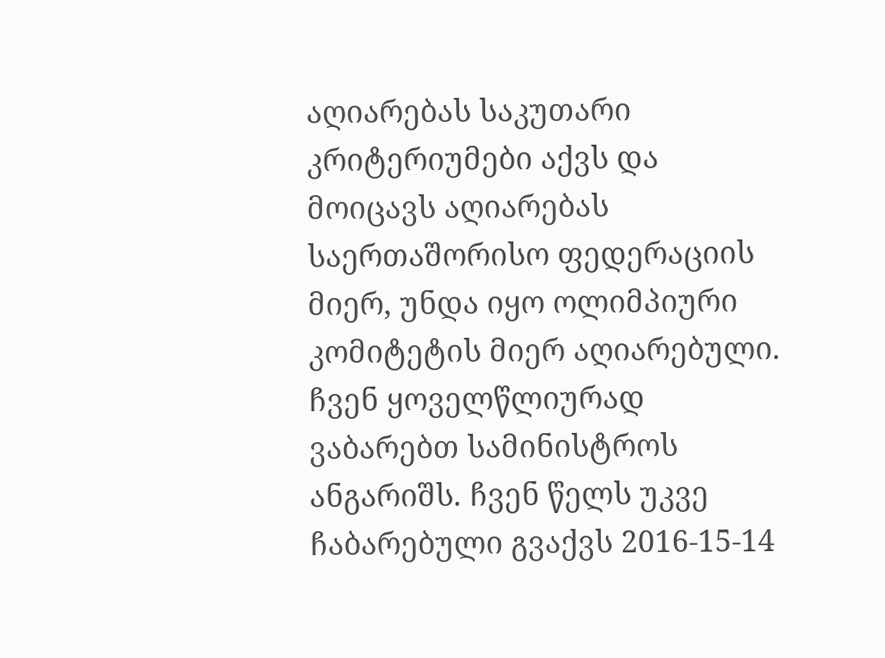აღიარებას საკუთარი კრიტერიუმები აქვს და მოიცავს აღიარებას საერთაშორისო ფედერაციის მიერ, უნდა იყო ოლიმპიური კომიტეტის მიერ აღიარებული. ჩვენ ყოველწლიურად ვაბარებთ სამინისტროს ანგარიშს. ჩვენ წელს უკვე ჩაბარებული გვაქვს 2016-15-14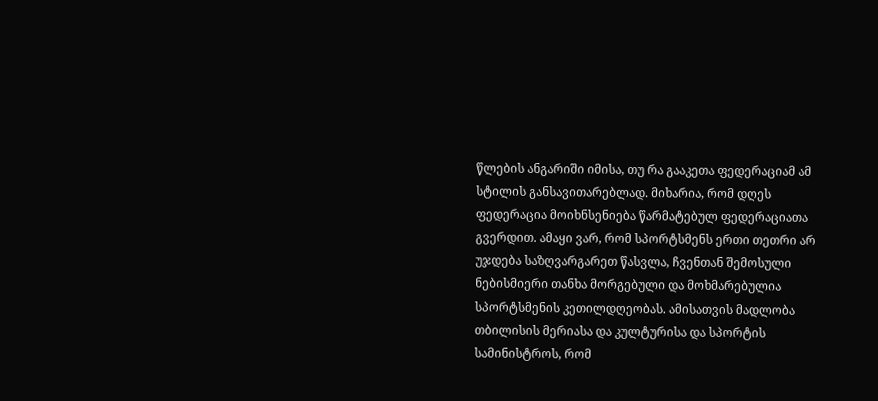წლების ანგარიში იმისა, თუ რა გააკეთა ფედერაციამ ამ სტილის განსავითარებლად. მიხარია, რომ დღეს ფედერაცია მოიხნსენიება წარმატებულ ფედერაციათა გვერდით. ამაყი ვარ, რომ სპორტსმენს ერთი თეთრი არ უჯდება საზღვარგარეთ წასვლა, ჩვენთან შემოსული ნებისმიერი თანხა მორგებული და მოხმარებულია სპორტსმენის კეთილდღეობას. ამისათვის მადლობა თბილისის მერიასა და კულტურისა და სპორტის სამინისტროს, რომ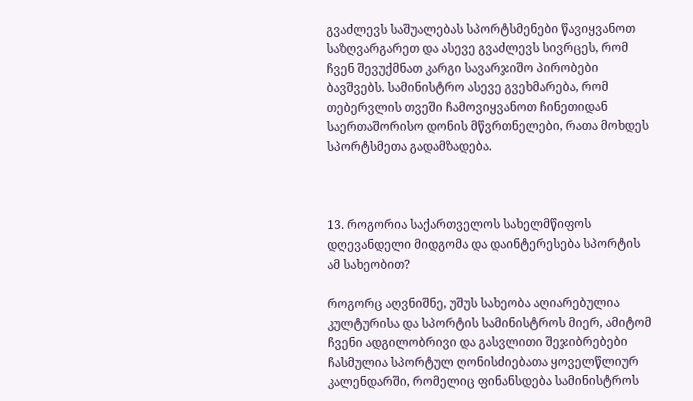გვაძლევს საშუალებას სპორტსმენები წავიყვანოთ საზღვარგარეთ და ასევე გვაძლევს სივრცეს, რომ ჩვენ შევუქმნათ კარგი სავარჯიშო პირობები ბავშვებს. სამინისტრო ასევე გვეხმარება, რომ თებერვლის თვეში ჩამოვიყვანოთ ჩინეთიდან საერთაშორისო დონის მწვრთნელები, რათა მოხდეს სპორტსმეთა გადამზადება.



13. როგორია საქართველოს სახელმწიფოს დღევანდელი მიდგომა და დაინტერესება სპორტის ამ სახეობით?

როგორც აღვნიშნე, უშუს სახეობა აღიარებულია კულტურისა და სპორტის სამინისტროს მიერ, ამიტომ ჩვენი ადგილობრივი და გასვლითი შეჯიბრებები ჩასმულია სპორტულ ღონისძიებათა ყოველწლიურ კალენდარში, რომელიც ფინანსდება სამინისტროს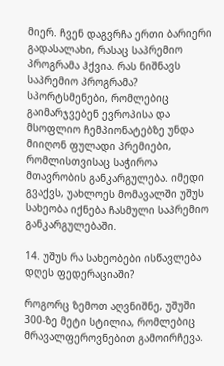მიერ. ჩვენ დაგვრჩა ერთი ბარიერი გადასალახი, რასაც საპრემიო პროგრამა ჰქვია. რას ნიშნავს საპრემიო პროგრამა? სპორტსმენები, რომლებიც გაიმარჯვებენ ევროპისა და მსოფლიო ჩემპიონატებზე უნდა მიიღონ ფულადი პრემიები, რომლისთვისაც საჭიროა მთავრობის განკარგულება. იმედი გვაქვს, უახლოეს მომავალში უშუს სახეობა იქნება ჩასმული საპრემიო განკარგულებაში.

14. უშუს რა სახეობები ისწავლება დღეს ფედერაციაში?

როგორც ზემოთ აღვნიშნე, უშუში 300-ზე მეტი სტილია, რომლებიც მრავალფეროვნებით გამოირჩევა.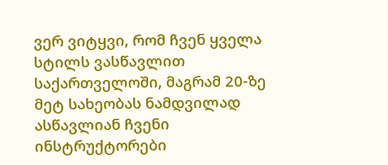ვერ ვიტყვი, რომ ჩვენ ყველა სტილს ვასწავლით საქართველოში, მაგრამ 20-ზე მეტ სახეობას ნამდვილად ასწავლიან ჩვენი ინსტრუქტორები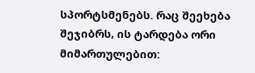სპორტსმენებს. რაც შეეხება შეჯიბრს, ის ტარდება ორი მიმართულებით: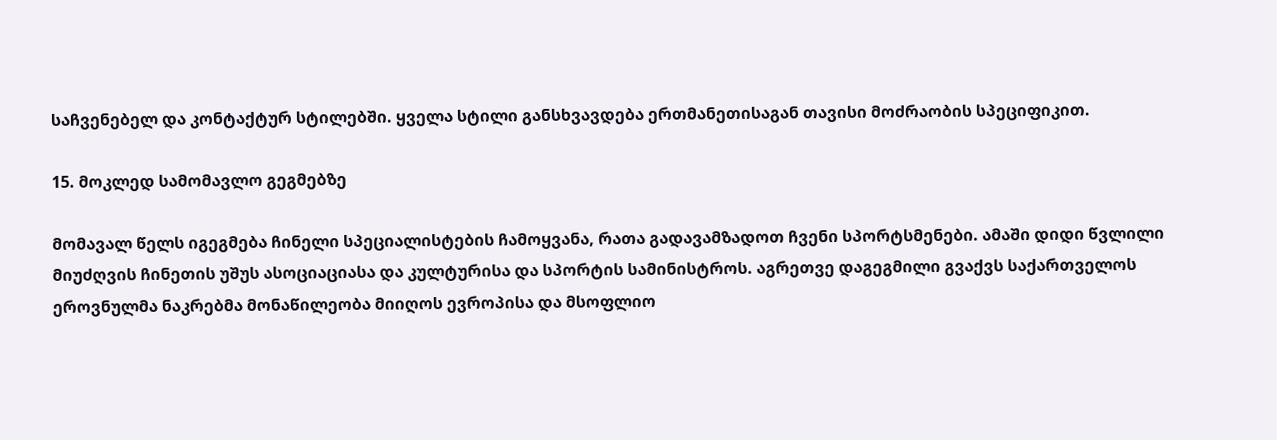საჩვენებელ და კონტაქტურ სტილებში. ყველა სტილი განსხვავდება ერთმანეთისაგან თავისი მოძრაობის სპეციფიკით.

15. მოკლედ სამომავლო გეგმებზე

მომავალ წელს იგეგმება ჩინელი სპეციალისტების ჩამოყვანა, რათა გადავამზადოთ ჩვენი სპორტსმენები. ამაში დიდი წვლილი მიუძღვის ჩინეთის უშუს ასოციაციასა და კულტურისა და სპორტის სამინისტროს. აგრეთვე დაგეგმილი გვაქვს საქართველოს ეროვნულმა ნაკრებმა მონაწილეობა მიიღოს ევროპისა და მსოფლიო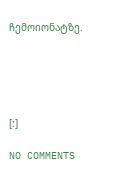ჩემოიონატზე.





[:]

NO COMMENTS